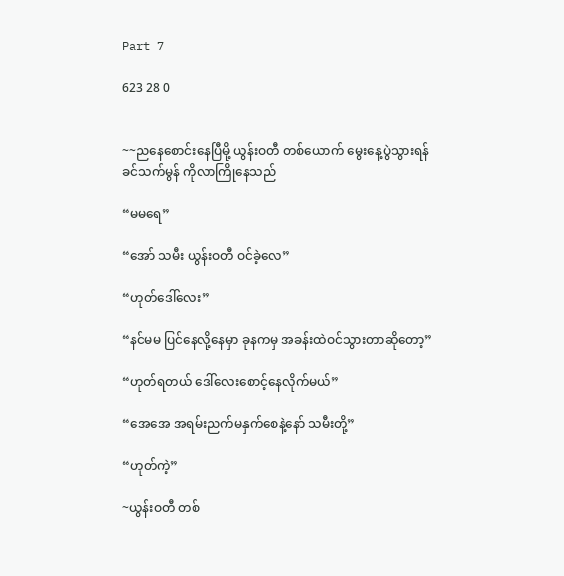Part 7

623 28 0


~~ညနေစောင်းနေပြီမို့ ယွန်းဝတီ တစ်ယောက် မွေးနေ့ပွဲသွားရန် ခင်သက်မွန် ကိုလာကြိုနေသည်

“မမရေ”

“အော် သမီး ယွန်းဝတီ ဝင်ခဲ့လေ”

“ဟုတ်ဒေါ်လေး”

“နင်မမ ပြင်နေလို့နေမှာ ခုနကမှ အခန်းထဲဝင်သွားတာဆိုတော့”

“ဟုတ်ရတယ် ဒေါ်လေးစောင့်နေလိုက်မယ်”

“အေအေ အရမ်းညက်မနှက်စေနဲ့နော် သမီးတို့”

“ဟုတ်ကဲ့”

~ယွန်းဝတီ တစ်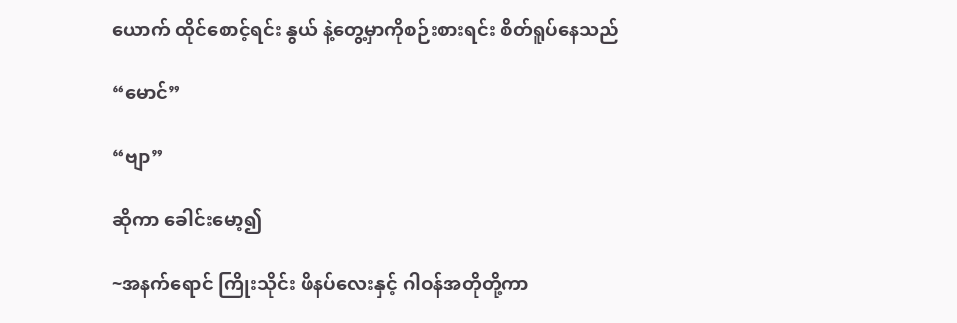ယောက် ထိုင်စောင့်ရင်း နွယ် နဲ့တွေ့မှာကိုစဉ်းစားရင်း စိတ်ရူပ်နေသည်

“မောင်”

“ဗျာ”

ဆိုကာ ခေါင်းမော့၍

~အနက်ရောင် ကြိုးသိုင်း ဖိနပ်လေးနှင့် ဂါဝန်အတိုတို့ကာ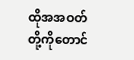ထိုအအဝတ်တို့ကိုတောင်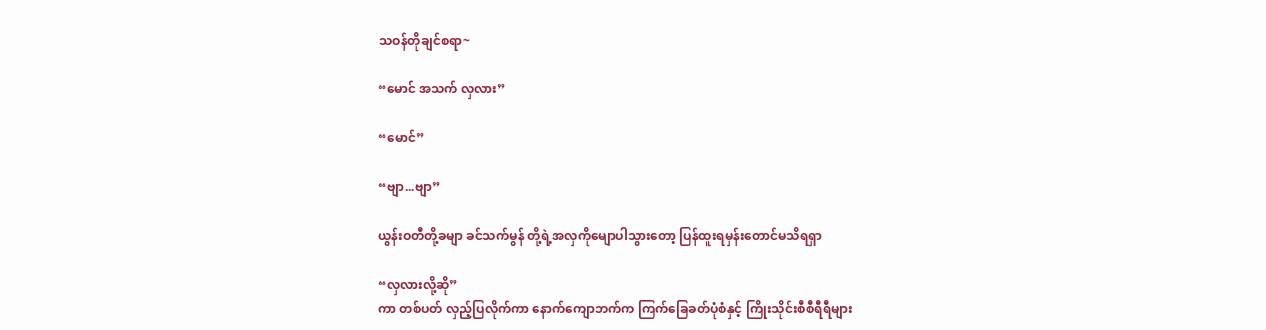သဝန်တိုချင်စရာ~

“မောင် အသက် လှလား”

“မောင်”

“ဗျာ...ဗျာ”

ယွန်းဝတီတို့ခမျာ ခင်သက်မွန် တို့ရဲ့အလှကိုမျောပါသွားတော့ ပြန်ထူးရမှန်းတောင်မသိရရှာ

“လှလားလို့ဆို”
ကာ တစ်ပတ် လှည့်ပြလိုက်ကာ နောက်ကျောဘက်က ကြက်ခြေခတ်ပုံစံနှင့် ကြိုးသိုင်းစီစီရီရီများ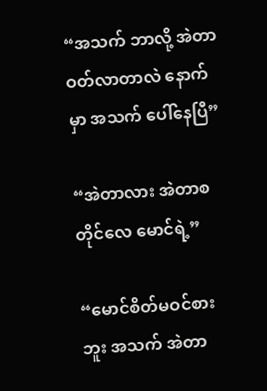“အသက် ဘာလို့ အဲတာဝတ်လာတာလဲ နောက်မှာ အသက် ပေါ်နေပြီ”

“အဲတာလား အဲတာစတိုင်လေ မောင်ရဲ့”

“မောင်စိတ်မဝင်စားဘူး အသက် အဲတာ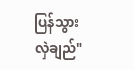ပြန်သွားလှဲချည်"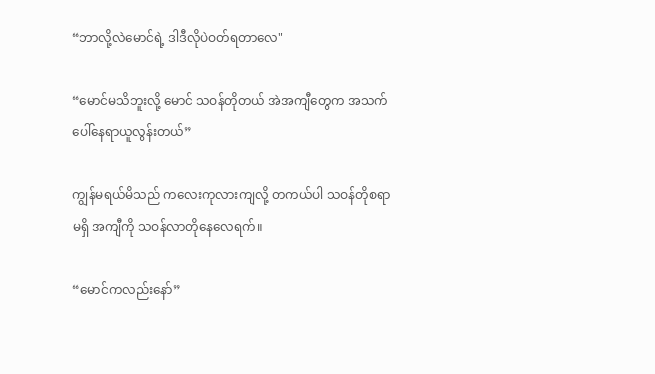“ဘာလို့လဲမောင်ရဲ့ ဒါဒီလိုပဲဝတ်ရတာလေ"

“မောင်မသိဘူးလို့ မောင် သဝန်တိုတယ် အဲအကျီတွေက အသက်ပေါ်နေရာယူလွန်းတယ်”

ကျွန်မရယ်မိသည် ကလေးကုလားကျလို့ တကယ်ပါ သဝန်တိုစရာမရှိ အကျီကို သဝန်လာတိုနေလေရက်။

“မောင်ကလည်းနော်”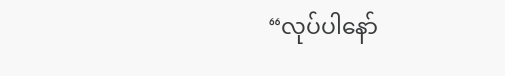“လုပ်ပါနော်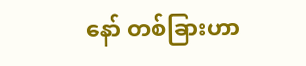နော် တစ်ခြားဟာ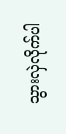သွားလှဲလိုက်ပါ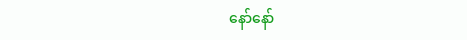နော်နော်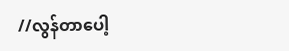//လွန်တာပေါ့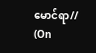မောင်ရာ// (On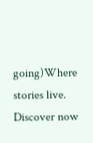going)Where stories live. Discover now